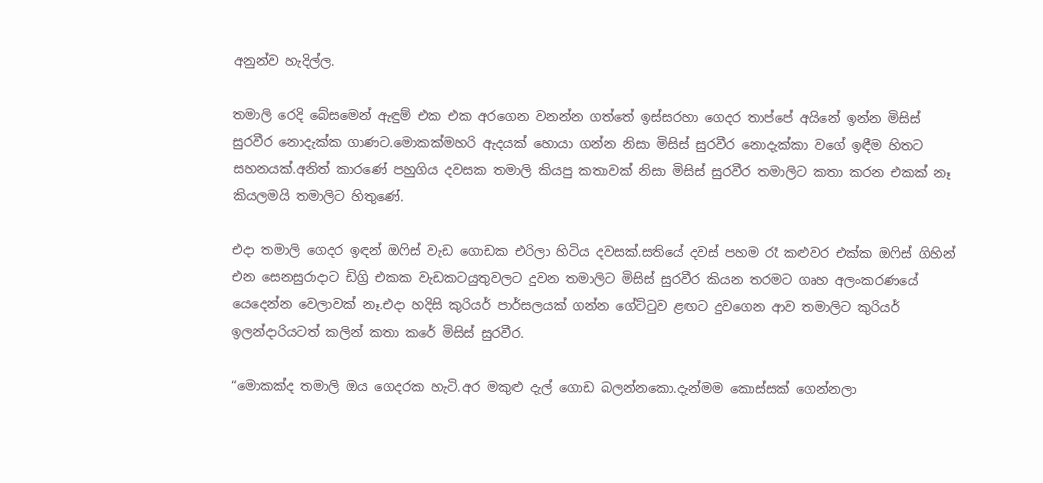අනුන්ව හැදිල්ල.

තමාලි රෙදි බේසමෙන් ඇඳුම් එක එක අරගෙන වනන්න ගත්තේ ඉස්සරහා ගෙදර තාප්පේ අයිනේ ඉන්න මිසිස් සුරවීර නොදැක්ක ගාණට.මොකක්මහරි ඇදයක් හොයා ගන්න නිසා මිසිස් සුරවීර නොදැක්කා වගේ ඉඳීම හිතට සහනයක්.අනිත් කාරණේ පහුගිය දවසක තමාලි කියපු කතාවක් නිසා මිසිස් සුරවීර තමාලිට කතා කරන එකක් නෑ කියලමයි තමාලිට හිතුණේ.

එදා තමාලි ගෙදර ඉඳන් ඔෆිස් වැඩ ගොඩක එරිලා හිටිය දවසක්.සතියේ දවස් පහම රෑ කළුවර එක්ක ඔෆිස් ගිහින් එන සෙනසුරාදාට ඩිග්‍රි එකක වැඩකටයුතුවලට දුවන තමාලිට මිසිස් සුරවීර කියන තරමට ගෘහ අලංකරණයේ යෙදෙන්න වෙලාවක් නෑ.එදා හදිසි කුරියර් පාර්සලයක් ගන්න ගේට්ටුව ළඟට දුවගෙන ආව තමාලිට කුරියර් ඉලන්දාරියටත් කලින් කතා කරේ මිසිස් සුරවීර.

“මොකක්ද තමාලි ඔය ගෙදරක හැටි.අර මකුළු දැල් ගොඩ බලන්නකො.දැන්මම කොස්සක් ගෙන්නලා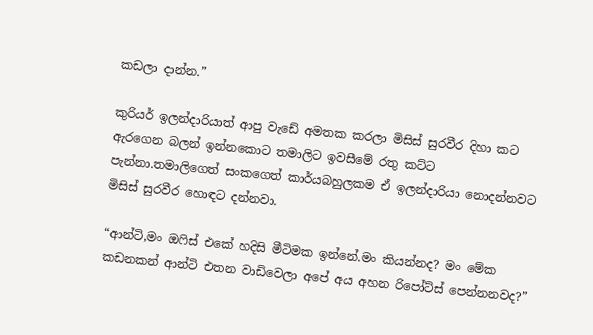කඩලා දාන්න.”

කුරියර් ඉලන්දාරියාත් ආපු වැඩේ අමතක කරලා මිසිස් සුරවීර දිහා කට ඇරගෙන බලන් ඉන්නකොට තමාලිට ඉවසීමේ රතු කට්ට පැන්නා.තමාලිගෙත් සංකගෙත් කාර්යබහුලකම ඒ ඉලන්දාරියා නොදන්නවට මිසිස් සුරවීර හොඳට දන්නවා.

“ආන්ටි,මං ඔෆිස් එකේ හදිසි මීටිමක ඉන්නේ.මං කියන්නද? මං මේක කඩනකන් ආන්ටි එතන වාඩිවෙලා අපේ අය අහන රිපෝට්ස් පෙන්නනවද?”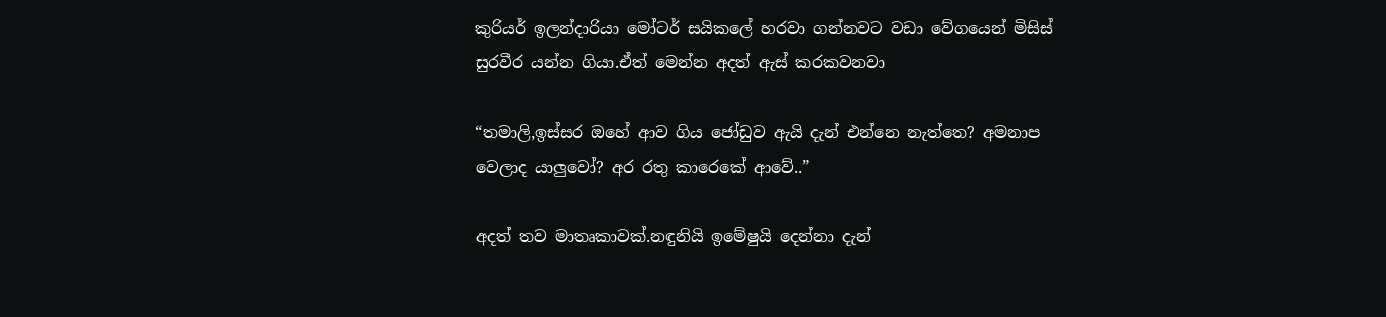කුරියර් ඉලන්දාරියා මෝටර් සයිකලේ හරවා ගන්නවට වඩා වේගයෙන් මිසිස් සුරවීර යන්න ගියා.ඒත් මෙන්න අදත් ඇස් කරකවනවා

“තමාලි,ඉස්සර ඔහේ ආව ගිය ජෝඩුව ඇයි දැන් එන්නෙ නැත්තෙ? අමනාප වෙලාද යාලුවෝ? අර රතු කාරෙකේ ආවේ..”

අදත් තව මාතෘකාවක්.නඳුනියි ඉමේෂුයි දෙන්නා දැන්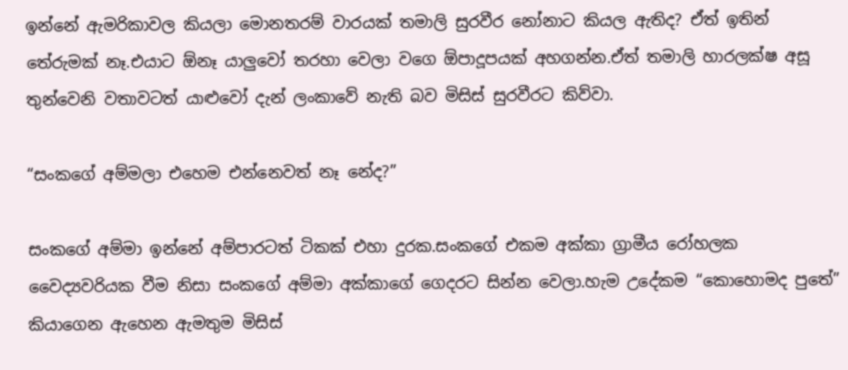ඉන්නේ ඇමරිකාවල කියලා මොනතරම් වාරයක් තමාලි සුරවීර නෝනාට කියල ඇතිද? ඒත් ඉතින් තේරුමක් නෑ.එයාට ඕනෑ යාලුවෝ තරහා වෙලා වගෙ ඕපාදූපයක් අහගන්න.ඒත් තමාලි හාරලක්ෂ අසූ තුන්වෙනි වතාවටත් යාළුවෝ දැන් ලංකාවේ නැති බව මිසිස් සුරවීරට කිව්වා.

“සංකගේ අම්මලා එහෙම එන්නෙවත් නෑ නේද?”

සංකගේ අම්මා ඉන්නේ අම්පාරටත් ටිකක් එහා දුරක.සංකගේ එකම අක්කා ග්‍රාමීය රෝහලක වෛද්‍යවරියක වීම නිසා සංකගේ අම්මා අක්කාගේ ගෙදරට සින්න වෙලා.හැම උදේකම “කොහොමද පුතේ” කියාගෙන ඇහෙන ඇමතුම මිසිස්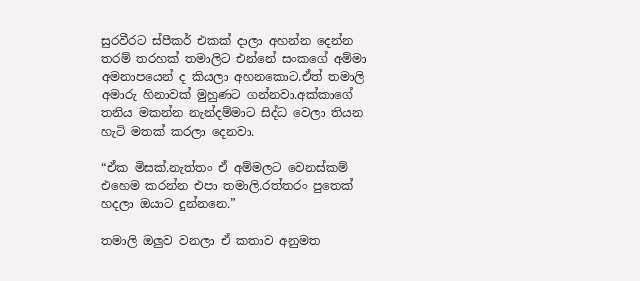සුරවීරට ස්පීකර් එකක් දාලා අහන්න දෙන්න තරම් තරහක් තමාලිට එන්නේ සංකගේ අම්මා අමනාපයෙන් ද කියලා අහනකොට.ඒත් තමාලි අමාරු හිනාවක් මුහුණට ගන්නවා.අක්කාගේ තනිය මකන්න නැන්දම්මාට සිද්ධ වෙලා තියන හැටි මතක් කරලා දෙනවා.

“ඒක මිසක්.නැත්තං ඒ අම්මලට වෙනස්කම් එහෙම කරන්න එපා තමාලි.රත්තරං පුතෙක් හදලා ඔයාට දුන්නනෙ.”

තමාලි ඔලුව වනලා ඒ කතාව අනුමත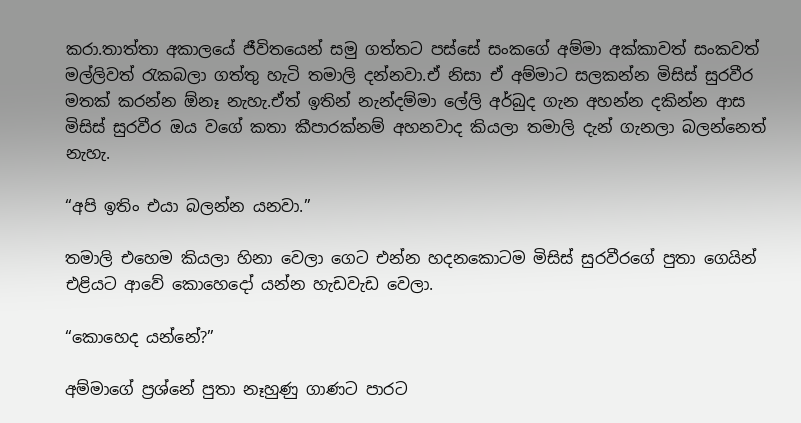කරා.තාත්තා අකාලයේ ජීවිතයෙන් සමු ගත්තට පස්සේ සංකගේ අම්මා අක්කාවත් සංකවත් මල්ලිවත් රැකබලා ගත්තු හැටි තමාලි දන්නවා.ඒ නිසා ඒ අම්මාට සලකන්න මිසිස් සුරවීර මතක් කරන්න ඕනෑ නැහැ.ඒත් ඉතින් නැන්දම්මා ලේලි අර්බුද ගැන අහන්න දකින්න ආස මිසිස් සුරවීර ඔය වගේ කතා කීපාරක්නම් අහනවාද කියලා තමාලි දැන් ගැනලා බලන්නෙත් නැහැ.

“අපි ඉතිං එයා බලන්න යනවා.”

තමාලි එහෙම කියලා හිනා වෙලා ගෙට එන්න හදනකොටම මිසිස් සුරවීරගේ පුතා ගෙයින් එළියට ආවේ කොහෙදෝ යන්න හැඩවැඩ වෙලා.

“කොහෙද යන්නේ?”

අම්මාගේ ප්‍රශ්නේ පුතා නෑහුණු ගාණට පාරට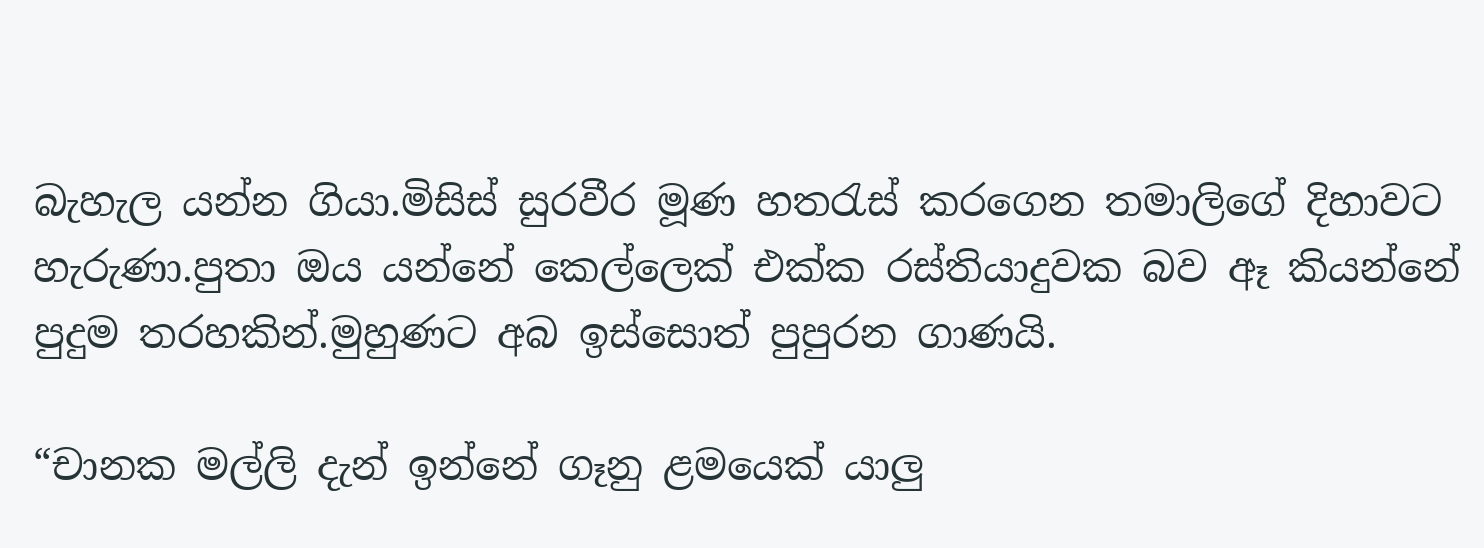බැහැල යන්න ගියා.මිසිස් සුරවීර මූණ හතරැස් කරගෙන තමාලිගේ දිහාවට හැරුණා.පුතා ඔය යන්නේ කෙල්ලෙක් එක්ක රස්තියාදුවක බව ඈ කියන්නේ පුදුම තරහකින්.මුහුණට අබ ඉස්සොත් පුපුරන ගාණයි.

“චානක මල්ලි දැන් ඉන්නේ ගෑනු ළමයෙක් යාලු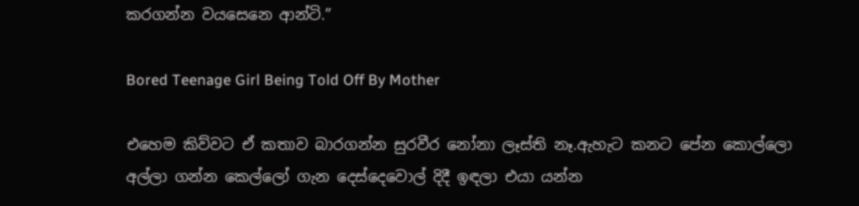කරගන්න වයසෙනෙ ආන්ටි.”

Bored Teenage Girl Being Told Off By Mother

එහෙම කිව්වට ඒ කතාව බාරගන්න සුරවීර නෝනා ලෑස්ති නෑ.ඇහැට කනට පේන කොල්ලො අල්ලා ගන්න කෙල්ලෝ ගැන දෙස්දෙවොල් දිදී ඉඳලා එයා යන්න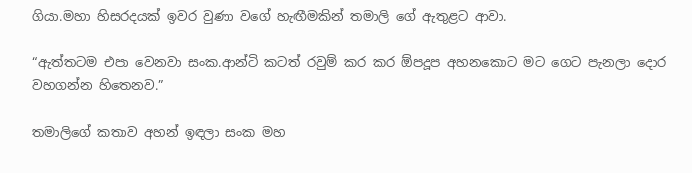ගියා.මහා හිසරදයක් ඉවර වුණා වගේ හැඟීමකින් තමාලි ගේ ඇතුළට ආවා.

“ඇත්තටම එපා වෙනවා සංක.ආන්ටි කටත් රවුම් කර කර ඕපදූප අහනකොට මට ගෙට පැනලා දොර වහගන්න හිතෙනව.”

තමාලිගේ කතාව අහන් ඉඳලා සංක මහ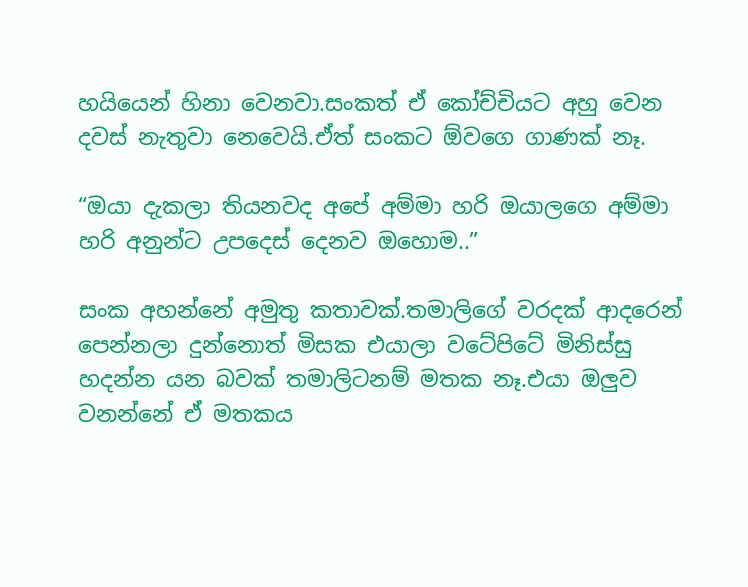හයියෙන් හිනා වෙනවා.සංකත් ඒ කෝච්චියට අහු වෙන දවස් නැතුවා නෙවෙයි.ඒත් සංකට ඕවගෙ ගාණක් නෑ.

“ඔයා දැකලා තියනවද අපේ අම්මා හරි ඔයාලගෙ අම්මා හරි අනුන්ට උපදෙස් දෙනව ඔහොම..”

සංක අහන්නේ අමුතු කතාවක්.තමාලිගේ වරදක් ආදරෙන් පෙන්නලා දුන්නොත් මිසක එයාලා වටේපිටේ මිනිස්සු හදන්න යන බවක් තමාලිටනම් මතක නෑ.එයා ඔලුව වනන්නේ ඒ මතකය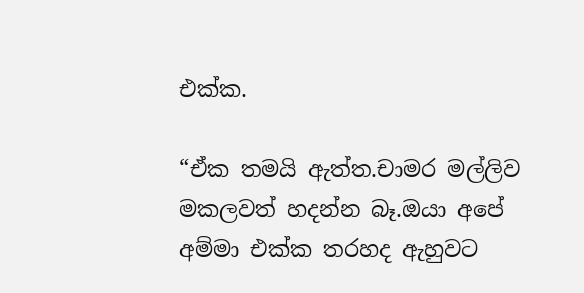එක්ක.

“ඒක තමයි ඇත්ත.චාමර මල්ලිව මකලවත් හදන්න බෑ.ඔයා අපේ අම්මා එක්ක තරහද ඇහුවට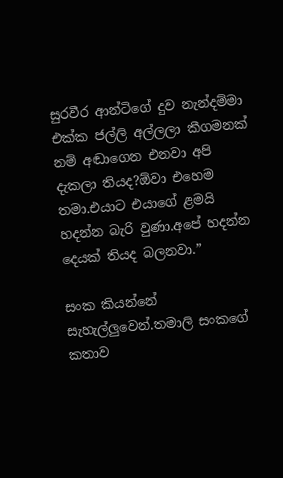සුරවීර ආන්ටිගේ දුව නැන්දම්මා එක්ක ජල්ලි අල්ලලා කීගමනක් නම් අඬාගෙන එනවා අපි දැකලා තියද?ඕවා එහෙම තමා.එයාට එයාගේ ළමයි හදන්න බැරි වුණා.අපේ හදන්න දෙයක් තියද බලනවා.”

සංක කියන්නේ සැහැල්ලුවෙන්.තමාලි සංකගේ කතාව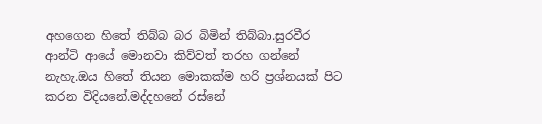අහගෙන හිතේ තිබ්බ බර බිමින් තිබ්බා.සුරවීර ආන්ටි ආයේ මොනවා කිව්වත් තරහ ගන්නේ නැහැ.ඔය හිතේ තියන මොකක්ම හරි ප්‍රශ්නයක් පිට කරන විදියනේ.මද්දහනේ රස්නේ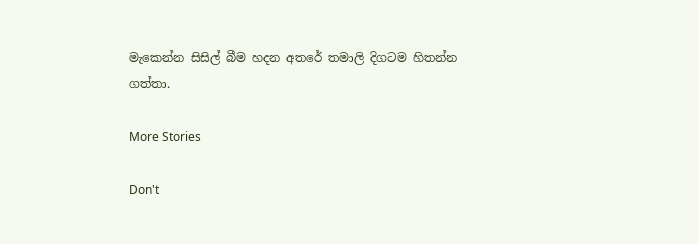මැකෙන්න සිසිල් බීම හදන අතරේ තමාලි දිගටම හිතන්න ගත්තා.

More Stories

Don't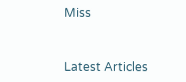Miss


Latest Articles